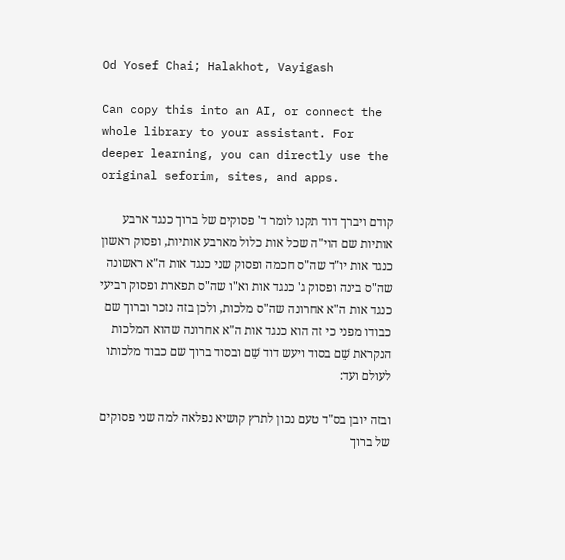Od Yosef Chai; Halakhot, Vayigash

Can copy this into an AI, or connect the whole library to your assistant. For deeper learning, you can directly use the original seforim, sites, and apps.

קודם ויברך דוד תקנו לומר ד' פסוקים של ברוך כנגד ארבע אותיות שם הוי"ה שכל אות כלול מארבע אותיות, ופסוק ראשון כנגד אות יו"ד שה"ס חכמה ופסוק שני כנגד אות ה"א ראשונה שה"ס בינה ופסוק ג' כנגד אות וא"ו שה"ס תפארת ופסוק רביעי כנגד אות ה"א אחרונה שה"ס מלכות, ולכן בזה נזכר וברוך שם כבודו מפני כי זה הוא כנגד אות ה"א אחרונה שהוא המלכות הנקראת שֵׁם בסוד ויעש דוד שֵׁם ובסוד ברוך שם כבוד מלכותו לעולם ועד:

ובזה יובן בס"ד טעם נכון לתרץ קושיא נפלאה למה שני פסוקים של ברוך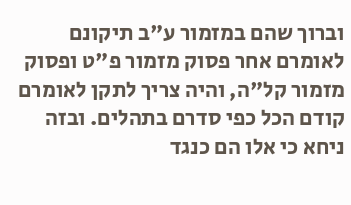וברוך שהם במזמור ע"ב תיקונם לאומרם אחר פסוק מזמור פ"ט ופסוק מזמור קל"ה, והיה צריך לתקן לאומרם קודם הכל כפי סדרם בתהלים. ובזה ניחא כי אלו הם כנגד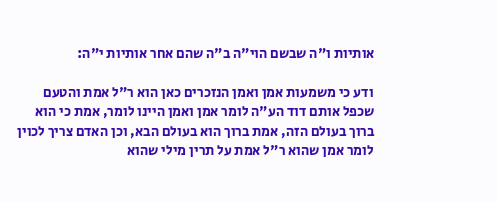אותיות ו"ה שבשם הוי"ה ב"ה שהם אחר אותיות י"ה:

ודע כי משמעות אמן ואמן הנזכרים כאן הוא ר"ל אמת והטעם שכפל אותם דוד הע"ה לומר אמן ואמן היינו לומר, אמת כי הוא ברוך בעולם הזה, אמת ברוך הוא בעולם הבא, וכן האדם צריך לכוין לומר אמן שהוא ר"ל אמת על תרין מילי שהוא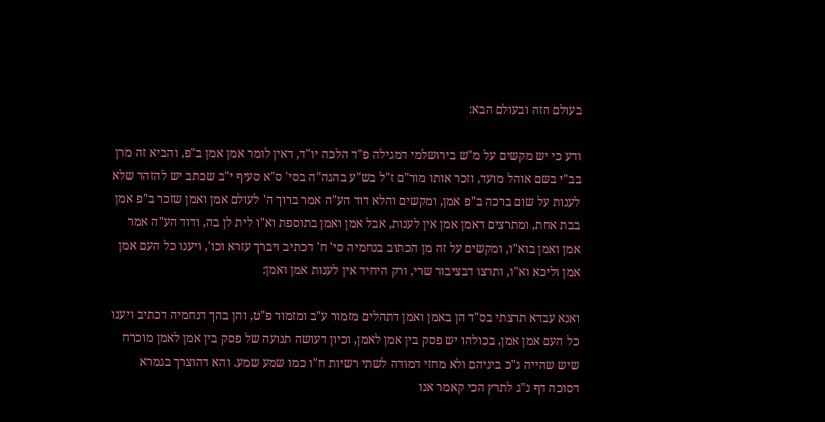בעולם הזה ובעולם הבא:

ודע כי יש מקשים על מ"ש בירושלמי דמגילה פ"ד הלכה יו"ד, דאין לומר אמן אמן ב"פ, והביא זה מרן בב"י בשם אוהל מועד, וזכר אותו מור"ם ז"ל בש"ע בהגה"ה בסי' ס"א סעיף י"ב שכתב יש להזהר שלא לענות על שום ברכה ב"פ אמן, ומקשים והלא דוד הע"ה אמר ברוך ה' לעולם אמן ואמן שזכר ב"פ אמן בבת אחת, ומתרצים דאמן אמן אין לענות, אבל אמן ואמן בתוספת וא"ו לית לן בה, ודוד הע"ה אמר אמן ואמן בוא"ו, ומקשים על זה מן הכתוב בנחמיה סי' ח' דכתיב ויברך עזרא וכו', ויענו כל העם אמן אמן וליכא וא"ו, ותרצו דבציבור שרי, ורק היחיד אין לענות אמן ואמן:

ואנא עבדא תרצתי בס"ד הן באמן ואמן דתהלים מזמור ע"ב ומזמור פ"ט, והן בהך דנחמיה דכתיב ויענו כל העם אמן אמן, בכולהו יש פסק בין אמן לאמן, וכיון דעושה תנועה של פסק בין אמן לאמן מוכרח שיש שהייה ג"כ ביניהם ולא מחזי דמודה לשתי רשיות ח"ו כמו שמע שמע. והא דהוצרך בגמרא דסוכה דף נ"ג לתרץ הכי קאמר אנו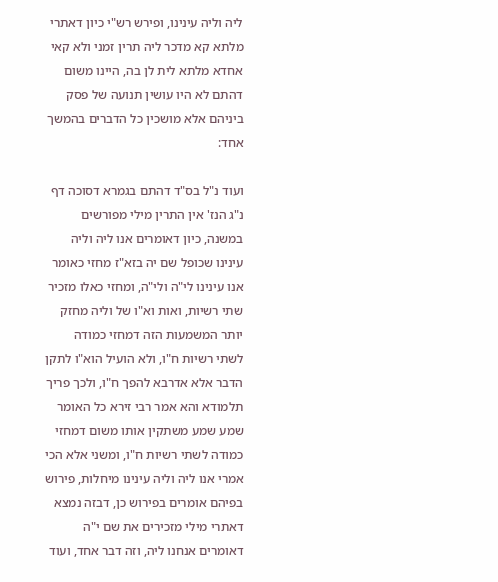ליה וליה עינינו, ופירש רש"י כיון דאתרי מלתא קא מדכר ליה תרין זמני ולא קאי אחדא מלתא לית לן בה, היינו משום דהתם לא היו עושין תנועה של פסק ביניהם אלא מושכין כל הדברים בהמשך אחד:

ועוד נ"ל בס"ד דהתם בגמרא דסוכה דף נ"ג הנז' אין התרין מילי מפורשים במשנה, כיון דאומרים אנו ליה וליה עינינו שכופל שם יה בזא"ז מחזי כאומר אנו עינינו לי"ה ולי"ה, ומחזי כאלו מזכיר שתי רשיות, ואות וא"ו של וליה מחזק יותר המשמעות הזה דמחזי כמודה לשתי רשיות ח"ו, ולא הועיל הוא"ו לתקן הדבר אלא אדרבא להפך ח"ו, ולכך פריך תלמודא והא אמר רבי זירא כל האומר שמע שמע משתקין אותו משום דמחזי כמודה לשתי רשיות ח"ו, ומשני אלא הכי אמרי אנו ליה וליה עינינו מיחלות, פירוש בפיהם אומרים בפירוש כן, דבזה נמצא דאתרי מילי מזכירים את שם י"ה דאומרים אנחנו ליה, וזה דבר אחד, ועוד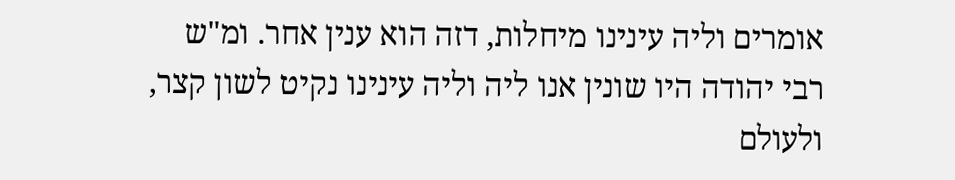אומרים וליה עינינו מיחלות, דזה הוא ענין אחר. ומ"ש רבי יהודה היו שונין אנו ליה וליה עינינו נקיט לשון קצר, ולעולם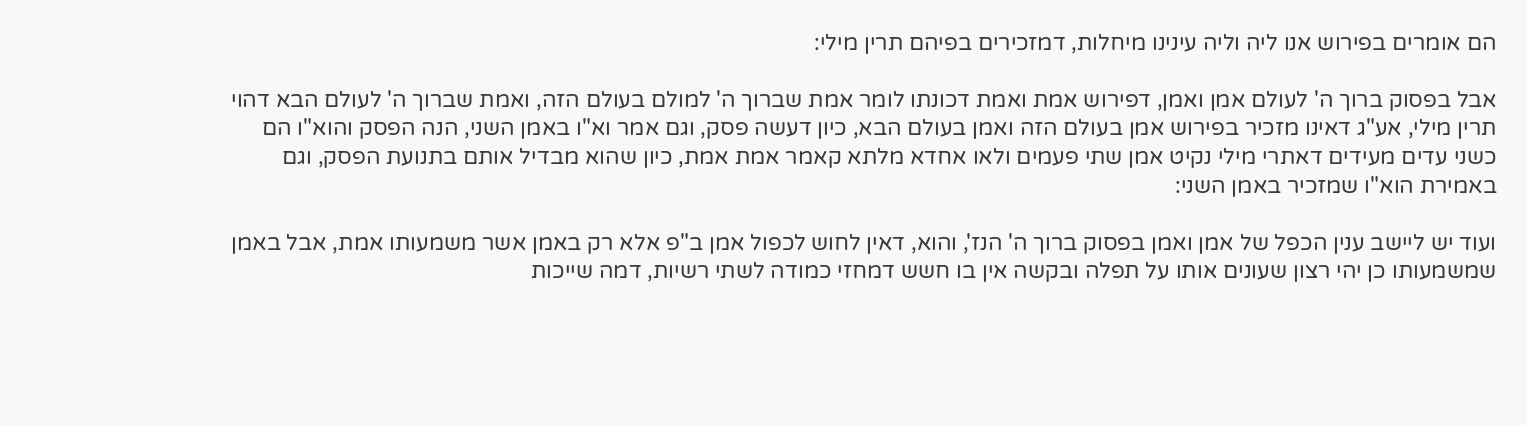הם אומרים בפירוש אנו ליה וליה עינינו מיחלות, דמזכירים בפיהם תרין מילי:

אבל בפסוק ברוך ה' לעולם אמן ואמן, דפירוש אמת ואמת דכונתו לומר אמת שברוך ה' למולם בעולם הזה, ואמת שברוך ה' לעולם הבא דהוי תרין מילי, אע"ג דאינו מזכיר בפירוש אמן בעולם הזה ואמן בעולם הבא, כיון דעשה פסק, וגם אמר וא"ו באמן השני, הנה הפסק והוא"ו הם כשני עדים מעידים דאתרי מילי נקיט אמן שתי פעמים ולאו אחדא מלתא קאמר אמת אמת, כיון שהוא מבדיל אותם בתנועת הפסק, וגם באמירת הוא"ו שמזכיר באמן השני:

ועוד יש ליישב ענין הכפל של אמן ואמן בפסוק ברוך ה' הנז', והוא, דאין לחוש לכפול אמן ב"פ אלא רק באמן אשר משמעותו אמת, אבל באמן שמשמעותו כן יהי רצון שעונים אותו על תפלה ובקשה אין בו חשש דמחזי כמודה לשתי רשיות, דמה שייכות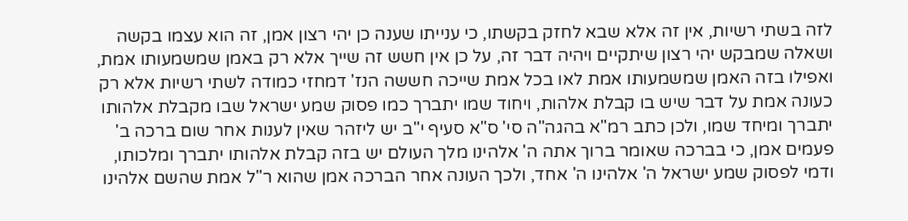לזה בשתי רשיות, אין זה אלא שבא לחזק בקשתו, כי ענייתו שענה כן יהי רצון אמן, זה הוא עצמו בקשה ושאלה שמבקש יהי רצון שיתקיים ויהיה דבר זה, על כן אין חשש זה שייך אלא רק באמן שמשמעותו אמת, ואפילו בזה האמן שמשמעותו אמת לאו בכל אמת שייכה חששה הנז' דמחזי כמודה לשתי רשיות אלא רק כעונה אמת על דבר שיש בו קבלת אלהות, ויחוד שמו יתברך כמו פסוק שמע ישראל שבו מקבלת אלהותו יתברך ומיחד שמו, ולכן כתב רמ"א בהגה"ה סי' ס"א סעיף י"ב יש ליזהר שאין לענות אחר שום ברכה ב' פעמים אמן, כי בברכה שאומר ברוך אתה ה' אלהינו מלך העולם יש בזה קבלת אלהותו יתברך ומלכותו, ודמי לפסוק שמע ישראל ה' אלהינו ה' אחד, ולכך העונה אחר הברכה אמן שהוא ר"ל אמת שהשם אלהינו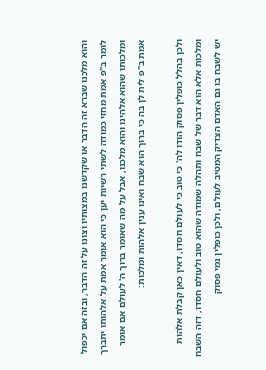והוא מלכנו שברא זה הדבר או שקדשנו במצותיו וצונו על זה הדבר, ובזה אם יכפול לומר ב"פ אמת מחזי כמודה לשתי רשיות יען כי הוא אומר אמת על אלהותו יתברך ומלכותו שהוא אלהינו והוא מלכנו, אבל על מה שאומר ברוך ה' לעולם אם אומר אמת ב"פ לית לן בה כי ברוך הוא שבח ואינו ענין אלהות ומלכות:

ולכן בהלל כופלין פסוק הודו לה' כי טוב כי לעולם חסדו, דאין כאן קבלת אלהות ומלכות אלא הוא דבר של שבח ותהלה שמודה שהוא טוב ולעולם חסדו, דזה השבח יש לשבח בו גם האדם הצדיק המטיב לעולם, ולכן כופלין נמי פסוק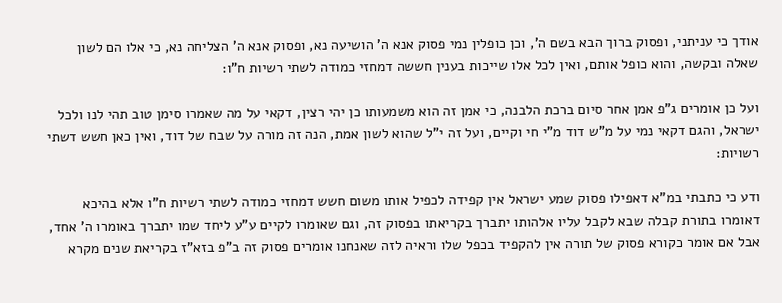אודך כי עניתני, ופסוק ברוך הבא בשם ה', וכן כופלין נמי פסוק אנא ה' הושיעה נא, ופסוק אנא ה' הצליחה נא, כי אלו הם לשון שאלה ובקשה, והוא כופל אותם, ואין לכל אלו שייכות בענין חששה דמחזי כמודה לשתי רשיות ח"ו:

ועל כן אומרים ג"פ אמן אחר סיום ברכת הלבנה, כי אמן זה הוא משמעותו כן יהי רצין, דקאי על מה שאמרו סימן טוב תהי לנו ולכל ישראל, והגם דקאי נמי על מ"ש דוד מ"י חי וקיים, ועל זה י"ל שהוא לשון אמת, הנה זה מורה על שבח של דוד, ואין כאן חשש דשתי רשויות:

ודע כי כתבתי במ"א דאפילו פסוק שמע ישראל אין קפידה לכפיל אותו משום חשש דמחזי כמודה לשתי רשיות ח"ו אלא בהיכא דאומרו בתורת קבלה שבא לקבל עליו אלהותו יתברך בקריאתו בפסוק זה, וגם שאומרו לקיים ע"ע ליחד שמו יתברך באומרו ה' אחד, אבל אם אומר כקורא פסוק של תורה אין להקפיד בכפל שלו וראיה לזה שאנחנו אומרים פסוק זה ב"פ בזא"ז בקריאת שנים מקרא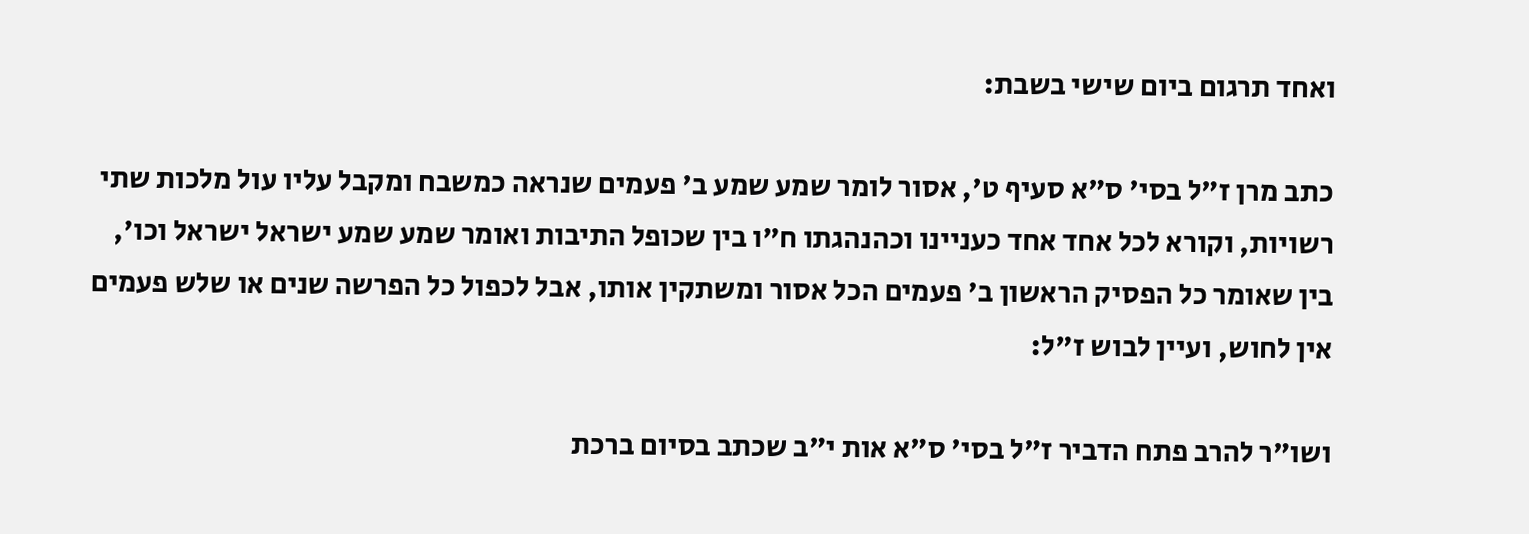ואחד תרגום ביום שישי בשבת:

כתב מרן ז"ל בסי' ס"א סעיף ט', אסור לומר שמע שמע ב' פעמים שנראה כמשבח ומקבל עליו עול מלכות שתי רשויות, וקורא לכל אחד אחד כעניינו וכהנהגתו ח"ו בין שכופל התיבות ואומר שמע שמע ישראל ישראל וכו', בין שאומר כל הפסיק הראשון ב' פעמים הכל אסור ומשתקין אותו, אבל לכפול כל הפרשה שנים או שלש פעמים אין לחוש, ועיין לבוש ז"ל:

ושו"ר להרב פתח הדביר ז"ל בסי' ס"א אות י"ב שכתב בסיום ברכת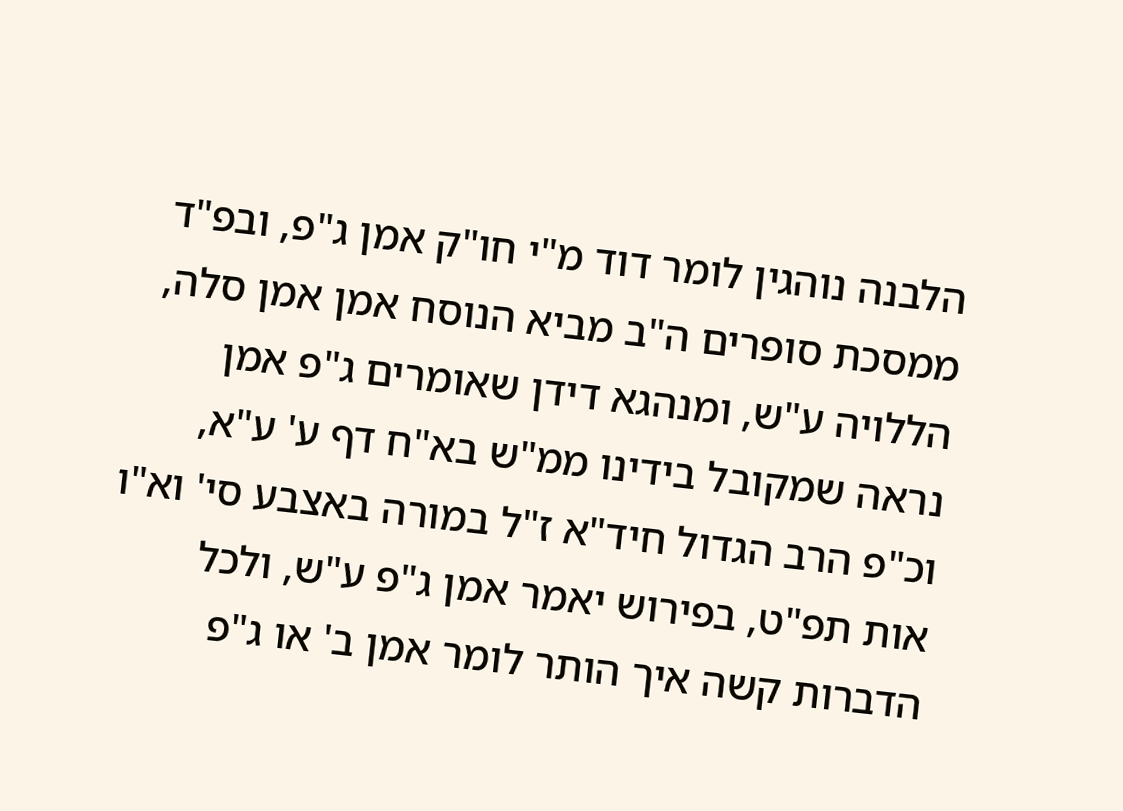הלבנה נוהגין לומר דוד מ"י חו"ק אמן ג"פ, ובפ"ד ממסכת סופרים ה"ב מביא הנוסח אמן אמן סלה, הללויה ע"ש, ומנהגא דידן שאומרים ג"פ אמן נראה שמקובל בידינו ממ"ש בא"ח דף ע' ע"א, וכ"פ הרב הגדול חיד"א ז"ל במורה באצבע סי' וא"ו אות תפ"ט, בפירוש יאמר אמן ג"פ ע"ש, ולכל הדברות קשה איך הותר לומר אמן ב' או ג"פ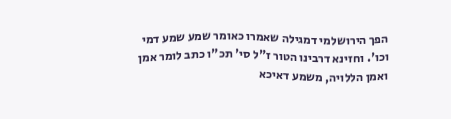הפך הירושלמי דמגילה שאמרו כאומר שמע שמע דמי וכו'. וחזינא דרבינו הטור ז"ל סי' תכ"ו כתב לומר אמן ואמן הללויה, משמע דאיכא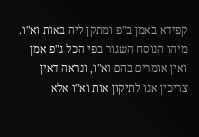קפידא באמן ב"פ ומתקן ליה באות וא"ו. מיהו הנוסח השגור בפי הכל ג"פ אמן ואין אומרים בהם וא"ו, ונראה דאין צריכין אנו לתיקון אות וא"ו אלא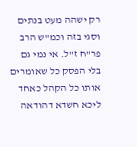רק ישהה מעט בנתים וסגי בזה וכמ"ש הרב פר"ח ז"ל. אי נמי גם בלי הפסק כל שאומרים אותו כל הקהל כאחד ליכא חשדא דהודאה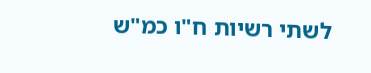לשתי רשיות ח"ו כמ"ש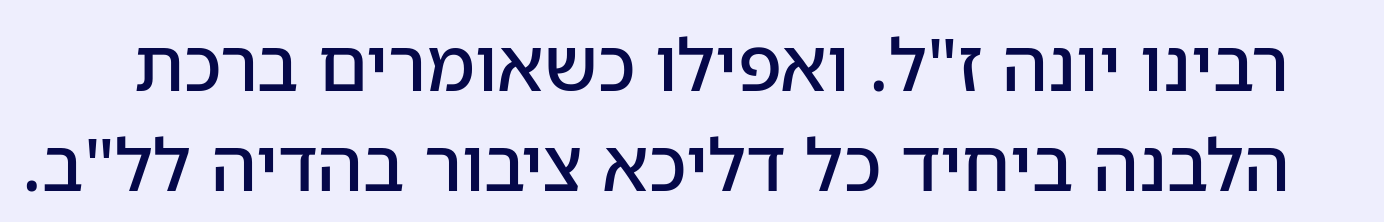רבינו יונה ז"ל. ואפילו כשאומרים ברכת הלבנה ביחיד כל דליכא ציבור בהדיה לל"ב.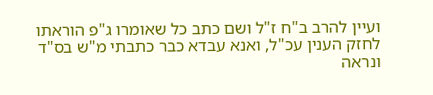ועיין להרב ב"ח ז"ל ושם כתב כל שאומרו ג"פ הוראתו לחזק הענין עכ"ל, ואנא עבדא כבר כתבתי מ"ש בס"ד ונראה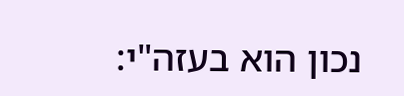נכון הוא בעזה"י: